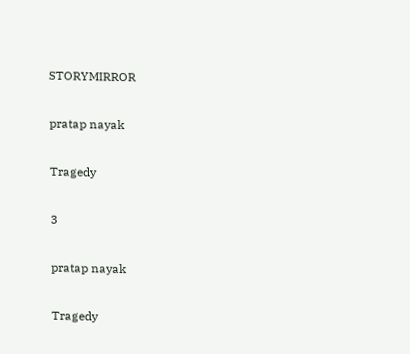STORYMIRROR

pratap nayak

Tragedy

3

pratap nayak

Tragedy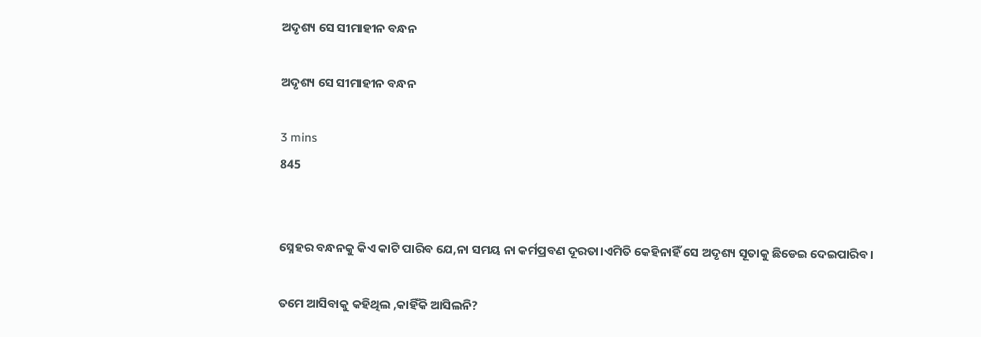ଅଦୃଶ୍ୟ ସେ ସୀମାହୀନ ବନ୍ଧନ

ଅଦୃଶ୍ୟ ସେ ସୀମାହୀନ ବନ୍ଧନ

3 mins
845


ସ୍ନେହର ବନ୍ଧନକୁ କିଏ କାଟି ପାରିବ ଯେ,ନା ସମୟ ନା କର୍ମପ୍ରବଣ ଦୂରତା।ଏମିତି କେହିନାହିଁ ସେ ଅଦୃଶ୍ୟ ସୂତାକୁ ଛିଡେଇ ଦେଇପାରିବ।

ତମେ ଆସିବାକୁ କହିଥିଲ ,କାହିଁକି ଆସିଲନି?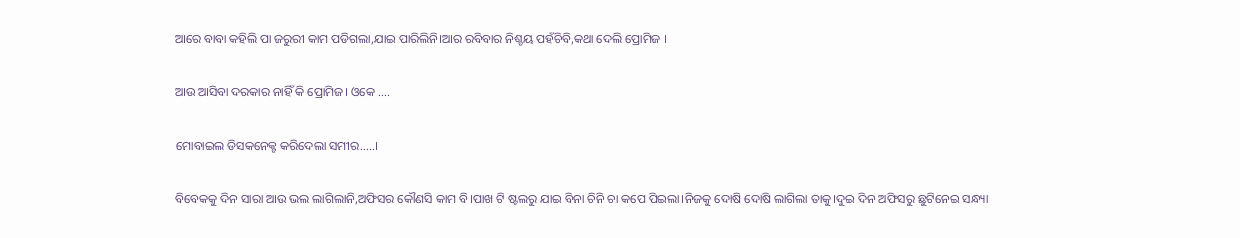ଆରେ ବାବା କହିଲି ପା ଜରୁରୀ କାମ ପଡିଗଲା,ଯାଇ ପାରିଲିନି।ଆର ରବିବାର ନିଶ୍ଚୟ ପହଁଚିବି,କଥା ଦେଲି ପ୍ରୋମିଜ ।

ଆଉ ଆସିବା ଦରକାର ନାହିଁ କି ପ୍ରୋମିଜ। ଓକେ ....

ମୋବାଇଲ ଡିସକନେକ୍ଟ କରିଦେଲା ସମୀର.....।

ବିବେକକୁ ଦିନ ସାରା ଆଉ ଭଲ ଲାଗିଲାନି,ଅଫିସର କୌଣସି କାମ ବି।ପାଖ ଟି ଷ୍ଟଲରୁ ଯାଇ ବିନା ଚିନି ଚା କପେ ପିଇଲା।ନିଜକୁ ଦୋଷି ଦୋଷି ଲାଗିଲା ତାକୁ।ଦୁଇ ଦିନ ଅଫିସରୁ ଛୁଟିନେଇ ସନ୍ଧ୍ୟା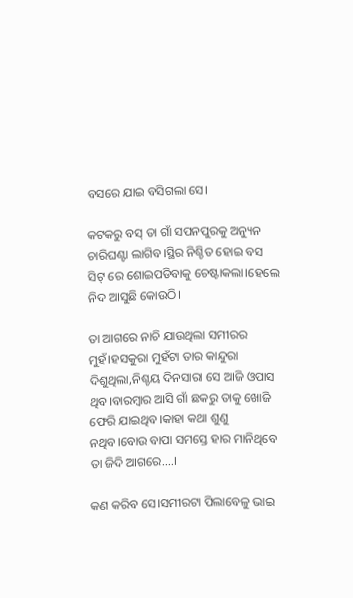ବସରେ ଯାଇ ବସିଗଲା ସେ।

କଟକରୁ ବସ୍ ତା ଗାଁ ସପନପୁରକୁ ଅନ୍ୟୁନ ଚାରିଘଣ୍ଟା ଲାଗିବ।ସ୍ଥିର ନିଶ୍ଚିତ ହୋଇ ବସ ସିଟ୍ ରେ ଶୋଇପଡିବାକୁ ଚେଷ୍ଟାକଲା।ହେଲେ ନିଦ ଆସୁଛି କୋଉଠି।

ତା ଆଗରେ ନାଚି ଯାଉଥିଲା ସମୀରର ମୁହଁ।ହସକୁରା ମୁହଁଟା ତାର କାନ୍ଦୁରା ଦିଶୁଥିଲା,ନିଶ୍ଚୟ ଦିନସାରା ସେ ଆଜି ଓପାସ ଥିବ।ବାରମ୍ବାର ଆସି ଗାଁ ଛକରୁ ତାକୁ ଖୋଜି ଫେରି ଯାଇଥିବ।କାହା କଥା ଶୁଣୁ ନଥିବ।ବୋଉ ବାପା ସମସ୍ତେ ହାର ମାନିଥିବେ ତା ଜିଦି ଆଗରେ....।

କଣ କରିବ ସେ।ସମୀରଟା ପିଲାବେଳୁ ଭାଇ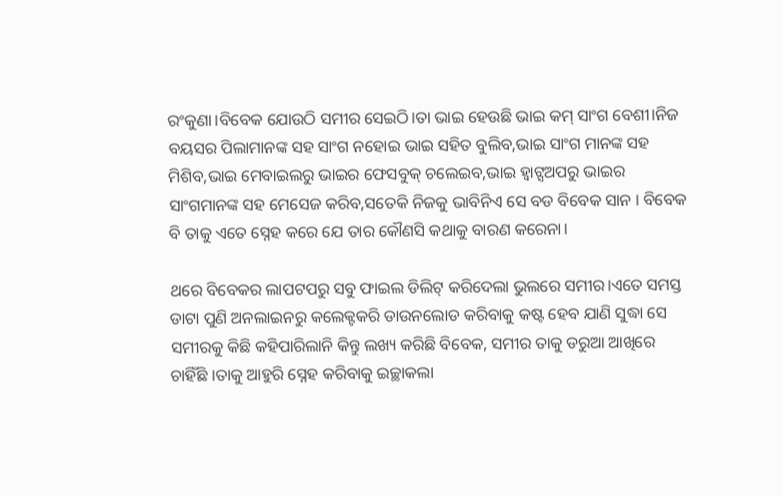ରଂକୁଣା।ବିବେକ ଯୋଉଠି ସମୀର ସେଇଠି।ତା ଭାଇ ହେଉଛି ଭାଇ କମ୍ ସାଂଗ ବେଶୀ।ନିଜ ବୟସର ପିଲାମାନଙ୍କ ସହ ସାଂଗ ନହୋଇ ଭାଇ ସହିତ ବୁଲିବ,ଭାଇ ସାଂଗ ମାନଙ୍କ ସହ ମିଶିବ,ଭାଇ ମେବାଇଲରୁ ଭାଇର ଫେସବୁକ୍ ଚଲେଇବ,ଭାଇ ହ୍ୱାଟ୍ସଅପରୁ ଭାଇର ସାଂଗମାନଙ୍କ ସହ ମେସେଜ କରିବ,ସତେକି ନିଜକୁ ଭାବିନିଏ ସେ ବଡ ବିବେକ ସାନ । ବିବେକ ବି ତାକୁ ଏତେ ସ୍ନେହ କରେ ଯେ ତାର କୌଣସି କଥାକୁ ବାରଣ କରେନା।

ଥରେ ବିବେକର ଲାପଟପରୁ ସବୁ ଫାଇଲ ଡିଲିଟ୍ କରିଦେଲା ଭୁଲରେ ସମୀର।ଏତେ ସମସ୍ତ ଡାଟା ପୁଣି ଅନଲାଇନରୁ କଲେକ୍ଟକରି ଡାଉନଲୋଡ କରିବାକୁ କଷ୍ଟ ହେବ ଯାଣି ସୁଦ୍ଧା ସେ ସମୀରକୁ କିଛି କହିପାରିଲାନି କିନ୍ତୁ ଲଖ୍ୟ କରିଛି ବିବେକ, ସମୀର ତାକୁ ଡରୁଆ ଆଖିରେ ଚାହିଁଛି ।ତାକୁ ଆହୁରି ସ୍ନେହ କରିବାକୁ ଇଚ୍ଛାକଲା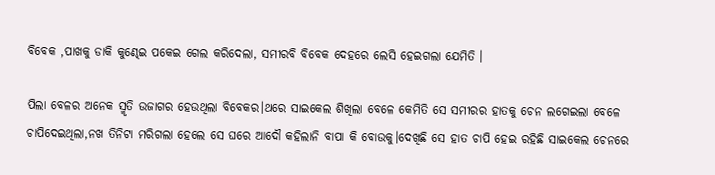ବିବେକ ,ପାଖକୁ ଡାକି କୁଣ୍ଢେଇ ପକେଇ ଗେଲ କରିଦେଲା, ସମୀରବି ବିବେକ ଦେହରେ ଲେସି ହେଇଗଲା ଯେମିତି ।

ପିଲା ବେଳର ଅନେକ ସ୍ମୃତି ଉଜାଗର ହେଉଥିଲା ବିବେକର।ଥରେ ସାଇକେଲ ଶିଖିଲା ବେଳେ କେମିତି ସେ ସମୀରର ହାତକୁ ଚେନ ଲଗେଇଲା ବେଳେ ଚାପିଦେଇଥିଲା,ନଖ ତିନିଟା ମରିଗଲା ହେଲେ ସେ ଘରେ ଆଦୌ କହିଲାନି ବାପା କି ବୋଉକୁ।ଦେଖିଛି ସେ ହାତ ଚାପି ହେଇ ରହିଛି ସାଇକେଲ ଚେନରେ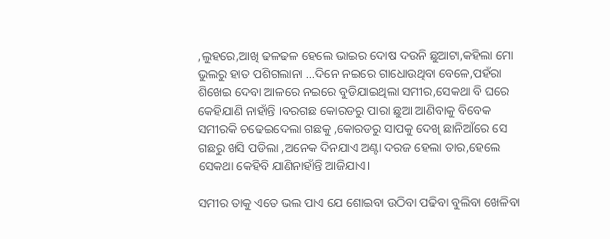,ଲୁହରେ,ଆଖି ଢଳଢଳ ହେଲେ ଭାଇର ଦୋଷ ଦଉନି ଛୁଆଟା,କହିଲା ମୋ ଭୁଲରୁ ହାତ ପଶିଗଲାନା ...ଦିନେ ନଇରେ ଗାଧୋଉଥିବା ବେଳେ,ପହଁରା ଶିଖେଇ ଦେବା ଆଳରେ ନଇରେ ବୁଡିଯାଇଥିଲା ସମୀର,ସେକଥା ବି ଘରେ କେହିଯାଣି ନାହାଁନ୍ତି ।ବରଗଛ କୋରଡରୁ ପାରା ଛୁଆ ଆଣିବାକୁ ବିବେକ ସମୀରକି ଚଢେଇଦେଲା ଗଛକୁ ,କୋରଡରୁ ସାପକୁ ଦେଖି ଛାନିଆଁରେ ସେ ଗଛରୁ ଖସି ପଡିଲା ,ଅନେକ ଦିନଯାଏ ଅଣ୍ଟା ଦରଜ ହେଲା ତାର,ହେଲେ ସେକଥା କେହିବି ଯାଣିନାହାଁନ୍ତି ଆଜିଯାଏ।

ସମୀର ତାକୁ ଏତେ ଭଲ ପାଏ ଯେ ଶୋଇବା ଉଠିବା ପଢିବା ବୁଲିବା ଖେଳିବା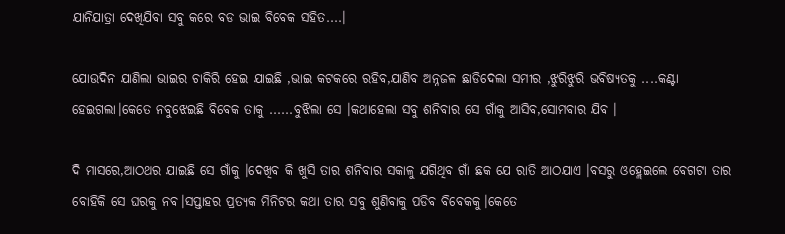ଯାନିଯାତ୍ରା ଦେଖିଯିବା ସବୁ କରେ ବଡ ଭାଇ ବିବେକ ସହିତ....।

ଯୋଉଦିନ ଯାଣିଲା ଭାଇର ଚାକିରି ହେଇ ଯାଇଛି ,ଭାଇ କଟକରେ ରହିବ,ଯାଣିବ ଅନ୍ନଜଳ ଛାଡିଦେଲା ସମୀର ,ଝୁରିଝୁରି ଭବିଷ୍ୟତକୁ ....କଣ୍ଟା ହେଇଗଲା।କେତେ ନବୁଝେଇଛି ବିବେକ ତାକୁ ......ବୁଝିଲା ସେ ।କଥାହେଲା ସବୁ ଶନିବାର ସେ ଗାଁକୁ ଆସିବ,ସୋମବାର ଯିବ ।

ଦି ମାସରେ,ଆଠଥର ଯାଇଛି ସେ ଗାଁକୁ ।ଦେଖିବ କି ଖୁସି ତାର ଶନିବାର ସକାଳୁ ଯଗିଥିବ ଗାଁ ଛକ ଯେ ରାତି ଆଠଯାଏ ।ବସରୁ ଓହ୍ଲେଇଲେ ବେଗଟା ତାର ବୋହିକି ସେ ଘରକୁ ନବ।ସପ୍ତାହର ପ୍ରତ୍ୟକ ମିନିଟର କଥା ତାର ସବୁ ଶୁଣିବାକୁ ପଡିବ ବିବେକକୁ।କେତେ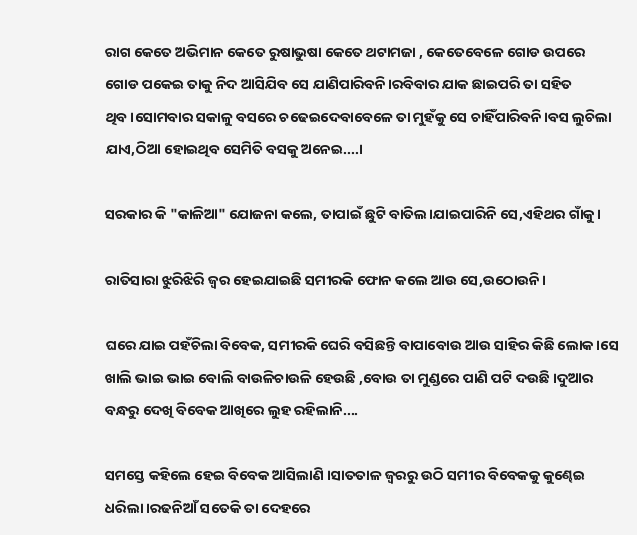ରାଗ କେତେ ଅଭିମାନ କେତେ ରୁଷାଭୁଷା କେତେ ଥଟାମଜା , କେତେବେଳେ ଗୋଡ ଉପରେ ଗୋଡ ପକେଇ ତାକୁ ନିଦ ଆସିଯିବ ସେ ଯାଣିପାରିବନି।ରବିବାର ଯାକ ଛାଇପରି ତା ସହିତ ଥିବ।ସୋମବାର ସକାଳୁ ବସରେ ଚଢେଇଦେବାବେଳେ ତା ମୁହଁକୁ ସେ ଚାହିଁପାରିବନି।ବସ ଲୁଚିଲା ଯାଏ,ଠିଆ ହୋଇଥିବ ସେମିତି ବସକୁ ଅନେଇ....।

ସରକାର କି "କାଳିଆ" ଯୋଜନା କଲେ, ତାପାଇଁ ଛୁଟି ବାତିଲ।ଯାଇପାରିନି ସେ,ଏହିଥର ଗାଁକୁ।

ରାତିସାରା ଝୁରିଝିରି ଜ୍ୱର ହେଇଯାଇଛି ସମୀରକି ଫୋନ କଲେ ଆଉ ସେ,ଉଠୋଉନି।

ଘରେ ଯାଇ ପହଁଚିଲା ବିବେକ, ସମୀରକି ଘେରି ବସିଛନ୍ତି ବାପାବୋଉ ଆଉ ସାହିର କିଛି ଲୋକ ।ସେ ଖାଲି ଭାଇ ଭାଇ ବୋଲି ବାଉଳିଚାଉଳି ହେଉଛି ,ବୋଉ ତା ମୁଣ୍ଡରେ ପାଣି ପଟି ଦଉଛି ।ଦୁଆର ବନ୍ଧରୁ ଦେଖି ବିବେକ ଆଖିରେ ଲୁହ ରହିଲାନି....

ସମସ୍ତେ କହିଲେ ହେଇ ବିବେକ ଆସିଲାଣି ।ସାତତାଳ ଜ୍ୱରରୁ ଉଠି ସମୀର ବିବେକକୁ କୁଣ୍ଢେଇ ଧରିଲା ।ରଢନିଆଁ ସତେକି ତା ଦେହରେ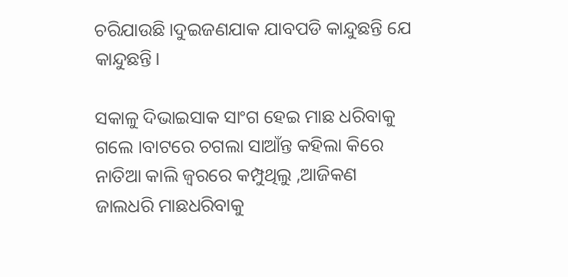ଚରିଯାଉଛି।ଦୁଇଜଣଯାକ ଯାବପଡି କାନ୍ଦୁଛନ୍ତି ଯେ କାନ୍ଦୁଛନ୍ତି।

ସକାଳୁ ଦିଭାଇସାକ ସାଂଗ ହେଇ ମାଛ ଧରିବାକୁ ଗଲେ ।ବାଟରେ ଚଗଲା ସାଆଁନ୍ତ କହିଲା କିରେ ନାତିଆ କାଲି ଜ୍ୱରରେ କମ୍ପୁଥିଲୁ ,ଆଜିକଣ ଜାଲଧରି ମାଛଧରିବାକୁ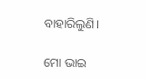ବାହାରିଲୁଣି।

ମୋ ଭାଇ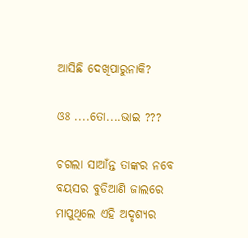ଆସିଛି ଦେଖିପାରୁନାକି?

ଓଃ ....ତୋ....ଭାଇ ???

ଚଗଲା ସାଆଁନ୍ତ ତାଙ୍କର ନବେ ବୟସର ବୁଡିଆଣି ଜାଲରେ ମାପୁଥିଲେ ଏହି ଅଦୃଶ୍ୟର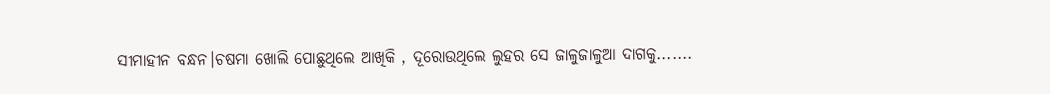ସୀମାହୀନ ବନ୍ଧନ।ଚଷମା ଖୋଲି ପୋଛୁଥିଲେ ଆଖିକି , ଦୂରୋଉଥିଲେ ଲୁହର ସେ ଜାଳୁଜାଳୁଆ ଦାଗକୁ.......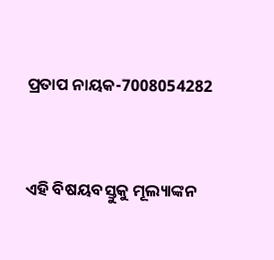ପ୍ରତାପ ନାୟକ-7008054282


ଏହି ବିଷୟବସ୍ତୁକୁ ମୂଲ୍ୟାଙ୍କନ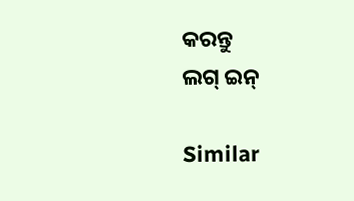କରନ୍ତୁ
ଲଗ୍ ଇନ୍

Similar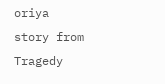oriya story from Tragedy